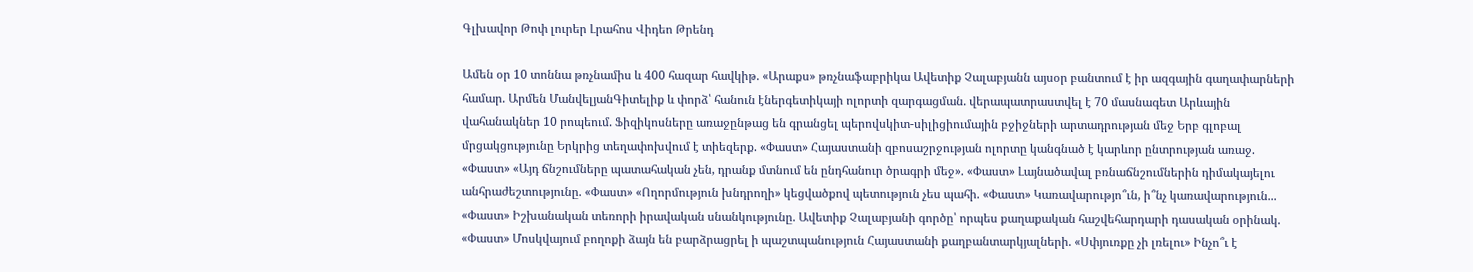Գլխավոր Թոփ լուրեր Լրահոս Վիդեո Թրենդ

Ամեն օր 10 տոննա թռչնամիս և 400 հազար հավկիթ. «Արաքս» թռչնաֆաբրիկա Ավետիք Չալաբյանն այսօր բանտում է իր ազգային գաղափարների համար. Արմեն ՄանվելյանԳիտելիք և փորձ՝ հանուն էներգետիկայի ոլորտի զարգացման. վերապատրաստվել է 70 մասնագետ Արևային վահանակներ 10 րոպեում. Ֆիզիկոսները առաջընթաց են գրանցել պերովսկիտ-սիլիցիումային բջիջների արտադրության մեջ Երբ գլոբալ մրցակցությունը Երկրից տեղափոխվում է տիեզերք. «Փաստ» Հայաստանի զբոսաշրջության ոլորտը կանգնած է կարևոր ընտրության առաջ. «Փաստ» «Այդ ճնշումները պատահական չեն, դրանք մտնում են ընդհանուր ծրագրի մեջ». «Փաստ» Լայնածավալ բռնաճնշումներին դիմակայելու անհրաժեշտությունը. «Փաստ» «Ողորմություն խնդրողի» կեցվածքով պետություն չես պահի. «Փաստ» Կառավարությո՞ւն, ի՞նչ կառավարություն... «Փաստ» Իշխանական տեռորի իրավական սնանկությունը. Ավետիք Չալաբյանի գործը՝ որպես քաղաքական հաշվեհարդարի դասական օրինակ. «Փաստ» Մոսկվայում բողոքի ձայն են բարձրացրել ի պաշտպանություն Հայաստանի քաղբանտարկյալների. «Սփյուռքը չի լռելու» Ինչո՞ւ է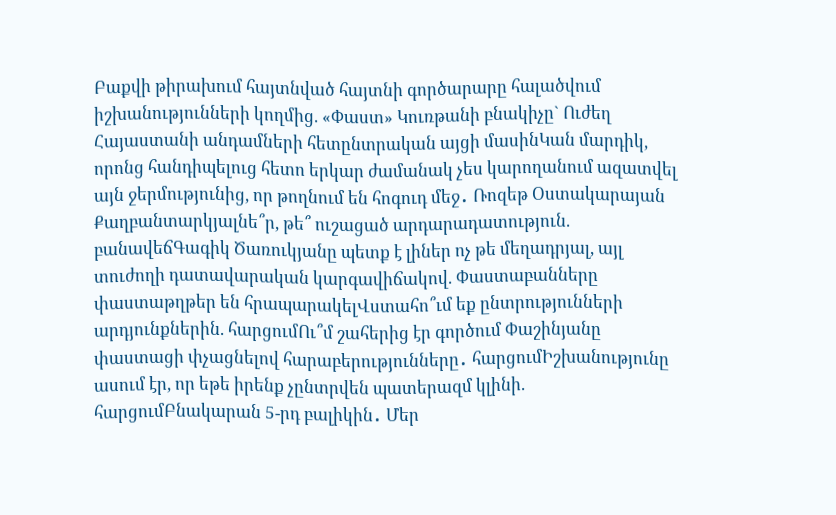Բաքվի թիրախում հայտնված հայտնի գործարարը հալածվում իշխանությունների կողմից. «Փաստ» Կուռթանի բնակիչը` Ուժեղ Հայաստանի անդամների հետընտրական այցի մասինԿան մարդիկ, որոնց հանդիպելուց հետո երկար ժամանակ չես կարողանում ազատվել այն ջերմությունից, որ թողնում են հոգուդ մեջ․ Ռոզեթ Օստակարայան Քաղբանտարկյալնե՞ր, թե՞ ուշացած արդարադատություն. բանավեճԳագիկ Ծառուկյանը պետք է լիներ ոչ թե մեղադրյալ, այլ տուժողի դատավարական կարգավիճակով. Փաստաբանները փաստաթղթեր են հրապարակելՎստահո՞ւմ եք ընտրությունների արդյունքներին. հարցումՈւ՞մ շահերից էր գործում Փաշինյանը փաստացի փչացնելով հարաբերությունները․ հարցումԻշխանությունը ասում էր, որ եթե իրենք չընտրվեն պատերազմ կլինի. հարցումԲնակարան 5-րդ բալիկին․ Մեր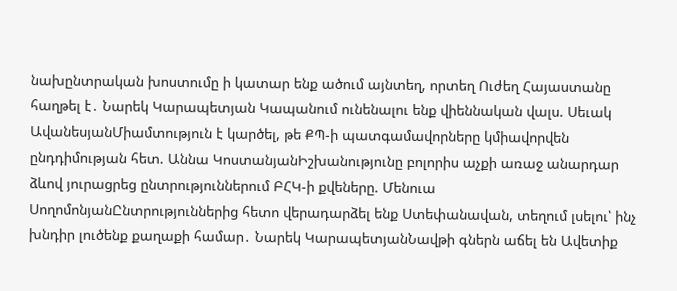նախընտրական խոստումը ի կատար ենք ածում այնտեղ, որտեղ Ուժեղ Հայաստանը հաղթել է․ Նարեկ Կարապետյան Կապանում ունենալու ենք վիեննական վալս. Սեւակ ԱվանեսյանՄիամտություն է կարծել, թե ՔՊ-ի պատգամավորները կմիավորվեն ընդդիմության հետ. Աննա ԿոստանյանԻշխանությունը բոլորիս աչքի առաջ անարդար ձևով յուրացրեց ընտրություններում ԲՀԿ-ի քվեները. Մենուա ՍողոմոնյանԸնտրություններից հետո վերադարձել ենք Ստեփանավան, տեղում լսելու՝ ինչ խնդիր լուծենք քաղաքի համար․ Նարեկ ԿարապետյանՆավթի գներն աճել են Ավետիք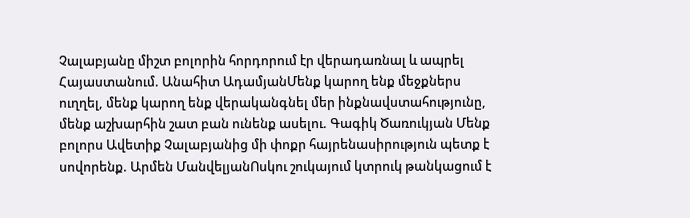Չալաբյանը միշտ բոլորին հորդորում էր վերադառնալ և ապրել Հայաստանում. Անահիտ ԱդամյանՄենք կարող ենք մեջքներս ուղղել, մենք կարող ենք վերականգնել մեր ինքնավստահությունը, մենք աշխարհին շատ բան ունենք ասելու. Գագիկ Ծառուկյան Մենք բոլորս Ավետիք Չալաբյանից մի փոքր հայրենասիրություն պետք է սովորենք. Արմեն ՄանվելյանՈսկու շուկայում կտրուկ թանկացում է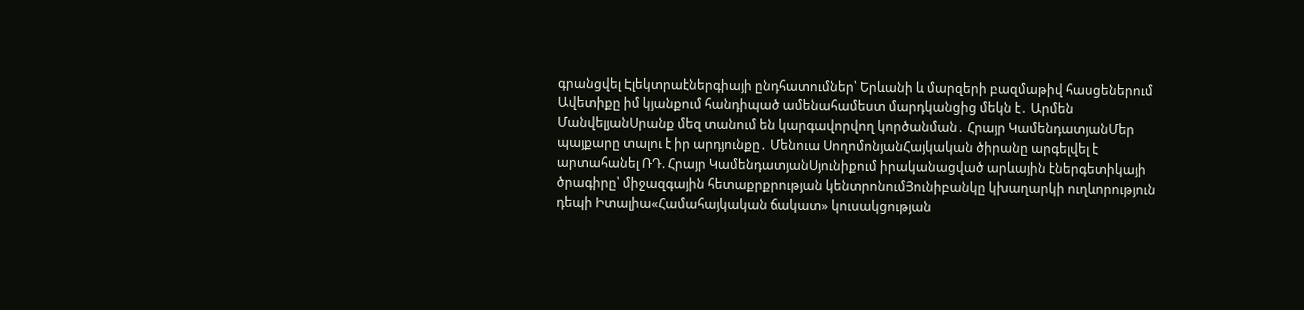գրանցվել Էլեկտրաէներգիայի ընդհատումներ՝ Երևանի և մարզերի բազմաթիվ հասցեներում Ավետիքը իմ կյանքում հանդիպած ամենահամեստ մարդկանցից մեկն է․ Արմեն ՄանվելյանՍրանք մեզ տանում են կարգավորվող կործանման․ Հրայր ԿամենդատյանՄեր պայքարը տալու է իր արդյունքը․ Մենուա ՍողոմոնյանՀայկական ծիրանը արգելվել է արտահանել ՌԴ. Հրայր ԿամենդատյանՍյունիքում իրականացված արևային էներգետիկայի ծրագիրը՝ միջազգային հետաքրքրության կենտրոնումՅունիբանկը կխաղարկի ուղևորություն դեպի Իտալիա«Համահայկական ճակատ» կուսակցության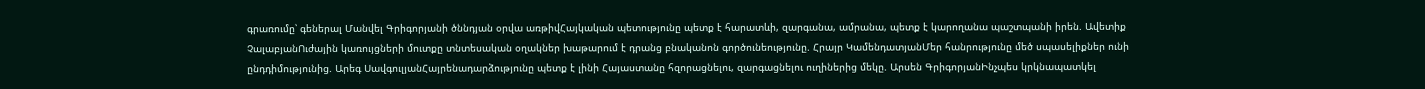գրառումը՝ գեներալ Մանվել Գրիգորյանի ծննդյան օրվա առթիվՀայկական պետությունը պետք է հարատևի, զարգանա, ամրանա, պետք է կարողանա պաշտպանի իրեն. Ավետիք ՉալաբյանՈւժային կառույցների մուտքը տնտեսական օղակներ խաթարում է դրանց բնականոն գործունեությունը. Հրայր ԿամենդատյանՄեր հանրությունը մեծ սպասելիքներ ունի ընդդիմությունից. Արեգ ՍավգուլյանՀայրենադարձությունը պետք է լինի Հայաստանը հզորացնելու, զարգացնելու ուղիներից մեկը. Արսեն ԳրիգորյանԻնչպես կրկնապատկել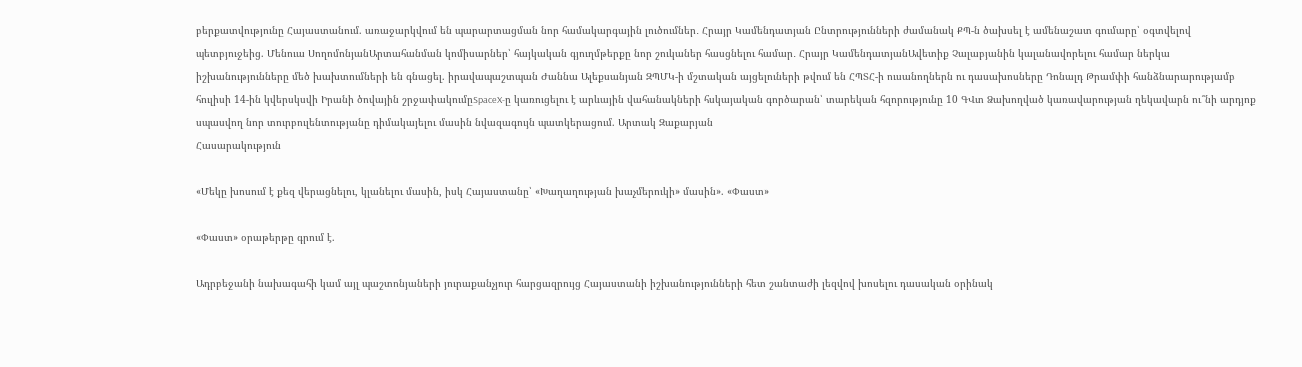բերքատվությունը Հայաստանում. առաջարկվում են պարարտացման նոր համակարգային լուծումներ․ Հրայր Կամենդատյան Ընտրությունների ժամանակ ՔՊ-ն ծախսել է ամենաշատ գումարը՝ օգտվելով պետբյուջեից. Մենուա ՍողոմոնյանԱրտահանման կոմիսարներ՝ հայկական գյուղմթերքը նոր շուկաներ հասցնելու համար․ Հրայր ԿամենդատյանԱվետիք Չալաբյանին կալանավորելու համար ներկա իշխանությունները մեծ խախտումների են գնացել. իրավապաշտպան Ժաննա Ալեքսանյան ԶՊՄԿ-ի մշտական այցելուների թվում են ՀՊՏՀ-ի ուսանողներն ու դասախոսները Դոնալդ Թրամփի հանձնարարությամբ հուլիսի 14-ին կվերսկսվի Իրանի ծովային շրջափակումըSpaceX-ը կառուցելու է արևային վահանակների հսկայական գործարան՝ տարեկան հզորությունը 10 ԳՎտ Ձախողված կառավարության ղեկավարն ու՞նի արդյոք սպասվող նոր տուրբուլենտությանը դիմակայելու մասին նվազագույն պատկերացում. Արտակ Զաքարյան
Հասարակություն

«Մեկը խոսում է քեզ վերացնելու, կլանելու մասին, իսկ Հայաստանը՝ «Խաղաղության խաչմերուկի» մասին». «Փաստ»

«Փաստ» օրաթերթը գրում է.

Ադրբեջանի նախագահի կամ այլ պաշտոնյաների յուրաքանչյուր հարցազրույց Հայաստանի իշխանությունների հետ շանտաժի լեզվով խոսելու դասական օրինակ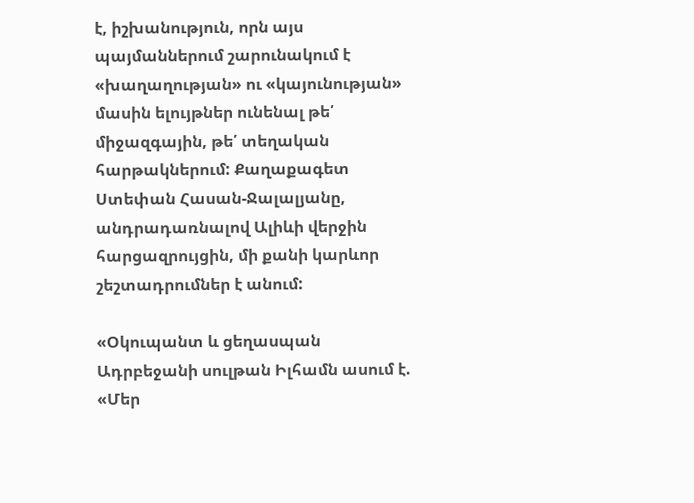է, իշխանություն, որն այս պայմաններում շարունակում է «խաղաղության» ու «կայունության» մասին ելույթներ ունենալ թե՛ միջազգային, թե՛ տեղական հարթակներում: Քաղաքագետ Ստեփան Հասան-Ջալալյանը, անդրադառնալով Ալիևի վերջին հարցազրույցին, մի քանի կարևոր շեշտադրումներ է անում:

«Օկուպանտ և ցեղասպան Ադրբեջանի սուլթան Իլհամն ասում է. «Մեր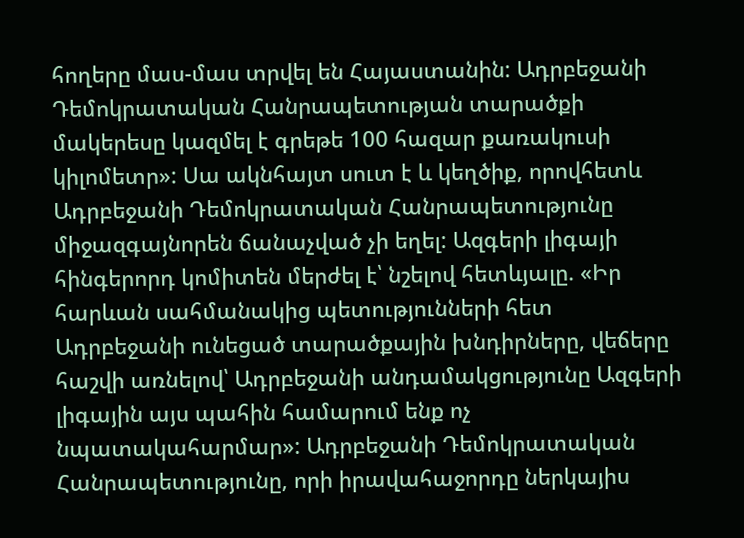հողերը մաս-մաս տրվել են Հայաստանին: Ադրբեջանի Դեմոկրատական Հանրապետության տարածքի մակերեսը կազմել է գրեթե 100 հազար քառակուսի կիլոմետր»: Սա ակնհայտ սուտ է և կեղծիք, որովհետև Ադրբեջանի Դեմոկրատական Հանրապետությունը միջազգայնորեն ճանաչված չի եղել: Ազգերի լիգայի հինգերորդ կոմիտեն մերժել է՝ նշելով հետևյալը. «Իր հարևան սահմանակից պետությունների հետ Ադրբեջանի ունեցած տարածքային խնդիրները, վեճերը հաշվի առնելով՝ Ադրբեջանի անդամակցությունը Ազգերի լիգային այս պահին համարում ենք ոչ նպատակահարմար»: Ադրբեջանի Դեմոկրատական Հանրապետությունը, որի իրավահաջորդը ներկայիս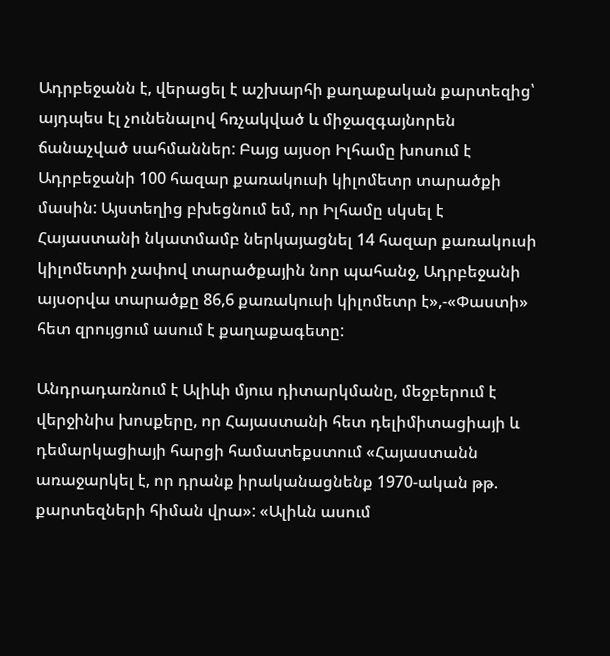Ադրբեջանն է, վերացել է աշխարհի քաղաքական քարտեզից՝ այդպես էլ չունենալով հռչակված և միջազգայնորեն ճանաչված սահմաններ: Բայց այսօր Իլհամը խոսում է Ադրբեջանի 100 հազար քառակուսի կիլոմետր տարածքի մասին: Այստեղից բխեցնում եմ, որ Իլհամը սկսել է Հայաստանի նկատմամբ ներկայացնել 14 հազար քառակուսի կիլոմետրի չափով տարածքային նոր պահանջ, Ադրբեջանի այսօրվա տարածքը 86,6 քառակուսի կիլոմետր է»,-«Փաստի» հետ զրույցում ասում է քաղաքագետը:

Անդրադառնում է Ալիևի մյուս դիտարկմանը, մեջբերում է վերջինիս խոսքերը, որ Հայաստանի հետ դելիմիտացիայի և դեմարկացիայի հարցի համատեքստում «Հայաստանն առաջարկել է, որ դրանք իրականացնենք 1970-ական թթ. քարտեզների հիման վրա»: «Ալիևն ասում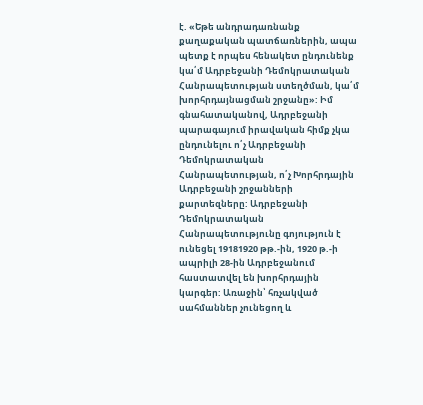է. «Եթե անդրադառնանք քաղաքական պատճառներին, ապա պետք է որպես հենակետ ընդունենք կա՛մ Ադրբեջանի Դեմոկրատական Հանրապետության ստեղծման, կա՛մ խորհրդայնացման շրջանը»: Իմ գնահատականով, Ադրբեջանի պարագայում իրավական հիմք չկա ընդունելու ո՛չ Ադրբեջանի Դեմոկրատական Հանրապետության, ո՛չ Խորհրդային Ադրբեջանի շրջանների քարտեզները: Ադրբեջանի Դեմոկրատական Հանրապետությունը գոյություն է ունեցել 19181920 թթ.-ին, 1920 թ.-ի ապրիլի 28-ին Ադրբեջանում հաստատվել են խորհրդային կարգեր: Առաջին՝ հռչակված սահմաններ չունեցող և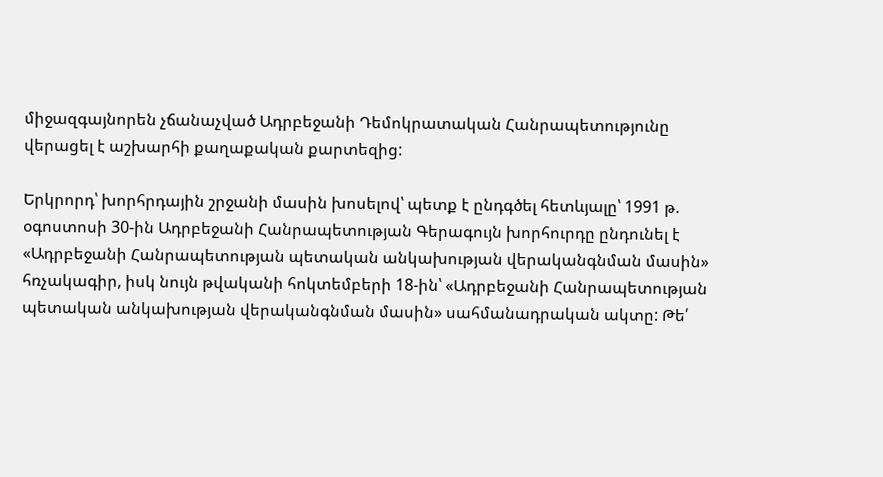միջազգայնորեն չճանաչված Ադրբեջանի Դեմոկրատական Հանրապետությունը վերացել է աշխարհի քաղաքական քարտեզից:

Երկրորդ՝ խորհրդային շրջանի մասին խոսելով՝ պետք է ընդգծել հետևյալը՝ 1991 թ. օգոստոսի 30-ին Ադրբեջանի Հանրապետության Գերագույն խորհուրդը ընդունել է «Ադրբեջանի Հանրապետության պետական անկախության վերականգնման մասին» հռչակագիր, իսկ նույն թվականի հոկտեմբերի 18-ին՝ «Ադրբեջանի Հանրապետության պետական անկախության վերականգնման մասին» սահմանադրական ակտը: Թե՛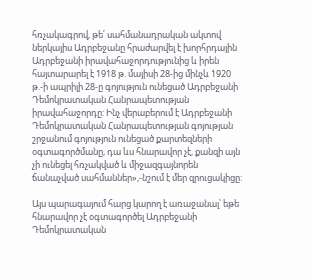հռչակագրով, թե՛ սահմանադրական ակտով ներկայիս Ադրբեջանը հրաժարվել է խորհրդային Ադրբեջանի իրավահաջորդությունից և իրեն հայտարարել է 1918 թ. մայիսի 28-ից մինչև 1920 թ.-ի ապրիլի 28-ը գոյություն ունեցած Ադրբեջանի Դեմոկրատական Հանրապետության իրավահաջորդը: Ինչ վերաբերում է Ադրբեջանի Դեմոկրատական Հանրապետության գոյության շրջանում գոյություն ունեցած քարտեզների օգտագործմանը, դա ևս հնարավոր չէ, քանզի այն չի ունեցել հռչակված և միջազգայնորեն ճանաչված սահմաններ»,-նշում է մեր զրուցակիցը:

Այս պարագայում հարց կարող է առաջանալ՝ եթե հնարավոր չէ օգտագործել Ադրբեջանի Դեմոկրատական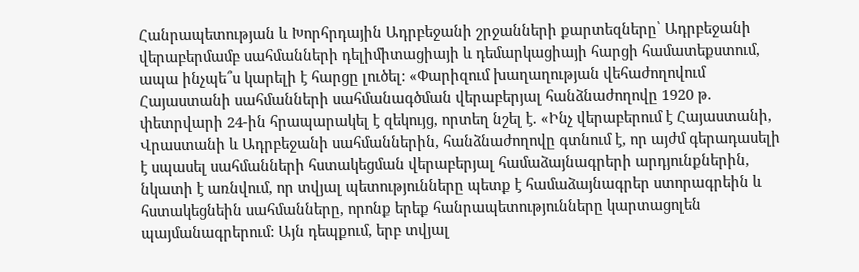Հանրապետության և Խորհրդային Ադրբեջանի շրջանների քարտեզները՝ Ադրբեջանի վերաբերմամբ սահմանների դելիմիտացիայի և դեմարկացիայի հարցի համատեքստում, ապա ինչպե՞ս կարելի է հարցը լուծել: «Փարիզում խաղաղության վեհաժողովում Հայաստանի սահմանների սահմանագծման վերաբերյալ հանձնաժողովը 1920 թ. փետրվարի 24-ին հրապարակել է զեկույց, որտեղ նշել է. «Ինչ վերաբերում է Հայաստանի, Վրաստանի և Ադրբեջանի սահմաններին, հանձնաժողովը գտնում է, որ այժմ գերադասելի է սպասել սահմանների հստակեցման վերաբերյալ համաձայնագրերի արդյունքներին, նկատի է առնվում, որ տվյալ պետությունները պետք է համաձայնագրեր ստորագրեին և հստակեցնեին սահմանները, որոնք երեք հանրապետությունները կարտացոլեն պայմանագրերում: Այն դեպքում, երբ տվյալ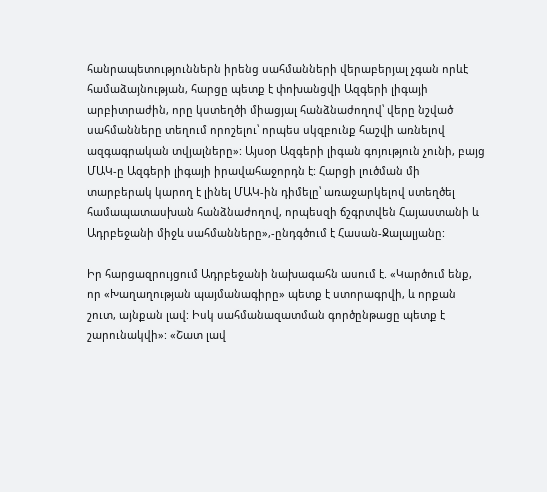հանրապետություններն իրենց սահմանների վերաբերյալ չգան որևէ համաձայնության, հարցը պետք է փոխանցվի Ազգերի լիգայի արբիտրաժին, որը կստեղծի միացյալ հանձնաժողով՝ վերը նշված սահմանները տեղում որոշելու՝ որպես սկզբունք հաշվի առնելով ազգագրական տվյալները»: Այսօր Ազգերի լիգան գոյություն չունի, բայց ՄԱԿ-ը Ազգերի լիգայի իրավահաջորդն է: Հարցի լուծման մի տարբերակ կարող է լինել ՄԱԿ-ին դիմելը՝ առաջարկելով ստեղծել համապատասխան հանձնաժողով, որպեսզի ճշգրտվեն Հայաստանի և Ադրբեջանի միջև սահմանները»,-ընդգծում է Հասան-Ջալալյանը:

Իր հարցազրույցում Ադրբեջանի նախագահն ասում է. «Կարծում ենք, որ «Խաղաղության պայմանագիրը» պետք է ստորագրվի, և որքան շուտ, այնքան լավ: Իսկ սահմանազատման գործընթացը պետք է շարունակվի»: «Շատ լավ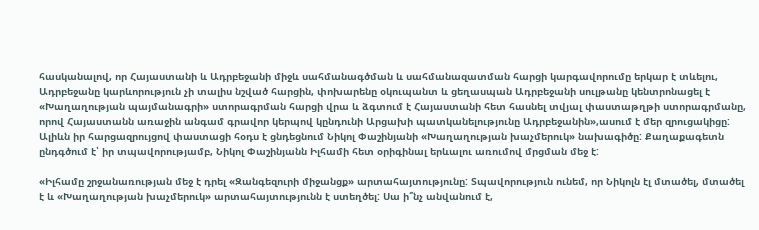հասկանալով, որ Հայաստանի և Ադրբեջանի միջև սահմանագծման և սահմանազատման հարցի կարգավորումը երկար է տևելու, Ադրբեջանը կարևորություն չի տալիս նշված հարցին, փոխարենը օկուպանտ և ցեղասպան Ադրբեջանի սուլթանը կենտրոնացել է «Խաղաղության պայմանագրի» ստորագրման հարցի վրա և ձգտում է Հայաստանի հետ հասնել տվյալ փաստաթղթի ստորագրմանը, որով Հայաստանն առաջին անգամ գրավոր կերպով կընդունի Արցախի պատկանելությունը Ադրբեջանին»,ասում է մեր զրուցակիցը: Ալիևն իր հարցազրույցով փաստացի հօդս է ցնդեցնում Նիկոլ Փաշինյանի «Խաղաղության խաչմերուկ» նախագիծը: Քաղաքագետն ընդգծում է՝ իր տպավորությամբ, Նիկոլ Փաշինյանն Իլհամի հետ օրիգինալ երևալու առումով մրցման մեջ է:

«Իլհամը շրջանառության մեջ է դրել «Զանգեզուրի միջանցք» արտահայտությունը: Տպավորություն ունեմ, որ Նիկոլն էլ մտածել, մտածել է և «Խաղաղության խաչմերուկ» արտահայտությունն է ստեղծել: Սա ի՞նչ անվանում է,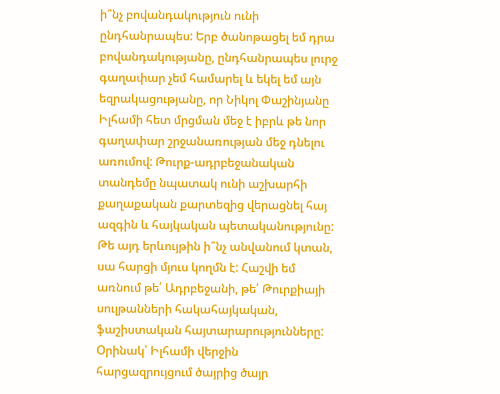ի՞նչ բովանդակություն ունի ընդհանրապես: Երբ ծանոթացել եմ դրա բովանդակությանը, ընդհանրապես լուրջ գաղափար չեմ համարել և եկել եմ այն եզրակացությանը, որ Նիկոլ Փաշինյանը Իլհամի հետ մրցման մեջ է իբրև թե նոր գաղափար շրջանառության մեջ դնելու առումով: Թուրք-ադրբեջանական տանդեմը նպատակ ունի աշխարհի քաղաքական քարտեզից վերացնել հայ ազգին և հայկական պետականությունը: Թե այդ երևույթին ի՞նչ անվանում կտան, սա հարցի մյուս կողմն է: Հաշվի եմ առնում թե՛ Ադրբեջանի, թե՛ Թուրքիայի սուլթանների հակահայկական, ֆաշիստական հայտարարությունները: Օրինակ՝ Իլհամի վերջին հարցազրույցում ծայրից ծայր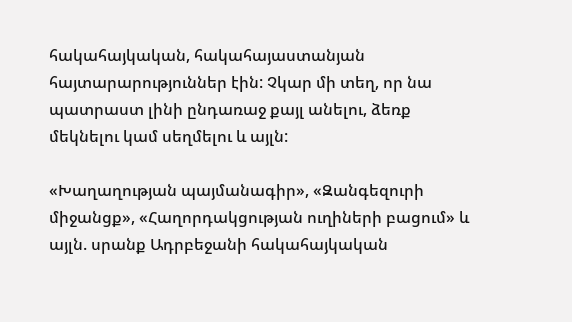հակահայկական, հակահայաստանյան հայտարարություններ էին: Չկար մի տեղ, որ նա պատրաստ լինի ընդառաջ քայլ անելու, ձեռք մեկնելու կամ սեղմելու և այլն:

«Խաղաղության պայմանագիր», «Զանգեզուրի միջանցք», «Հաղորդակցության ուղիների բացում» և այլն. սրանք Ադրբեջանի հակահայկական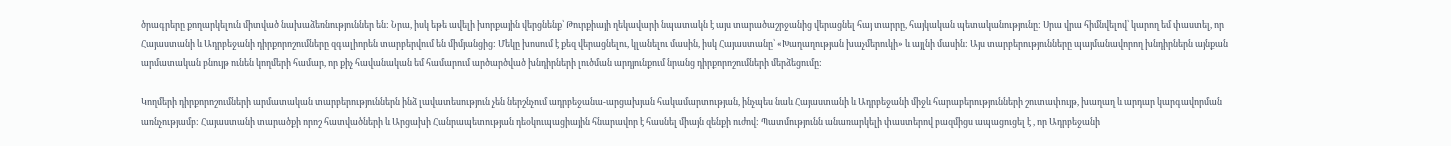ծրագրերը քողարկելուն միտված նախաձեռնություններ են: Նրա, իսկ եթե ավելի խորքային վերցնենք՝ Թուրքիայի ղեկավարի նպատակն է այս տարածաշրջանից վերացնել հայ տարրը, հայկական պետականությունը: Սրա վրա հիմնվելով՝ կարող եմ փաստել, որ Հայաստանի և Ադրբեջանի դիրքորոշումները զգալիորեն տարբերվում են միմյանցից: Մեկը խոսում է քեզ վերացնելու, կլանելու մասին, իսկ Հայաստանը՝ «Խաղաղության խաչմերուկի» և այլնի մասին: Այս տարբերությունները պայմանավորող խնդիրներն այնքան արմատական բնույթ ունեն կողմերի համար, որ քիչ հավանական եմ համարում արծարծված խնդիրների լուծման արդյունքում նրանց դիրքորոշումների մերձեցումը:

Կողմերի դիրքորոշումների արմատական տարբերություններն ինձ լավատեսություն չեն ներշնչում ադրբեջանա-արցախյան հակամարտության, ինչպես նաև Հայաստանի և Ադրբեջանի միջև հարաբերությունների շուտափույթ, խաղաղ և արդար կարգավորման առնչությամբ: Հայաստանի տարածքի որոշ հատվածների և Արցախի Հանրապետության դեօկուպացիային հնարավոր է հասնել միայն զենքի ուժով: Պատմությունն անառարկելի փաստերով բազմիցս ապացուցել է , որ Ադրբեջանի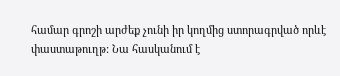համար գրոշի արժեք չունի իր կողմից ստորագրված որևէ փաստաթուղթ: Նա հասկանում է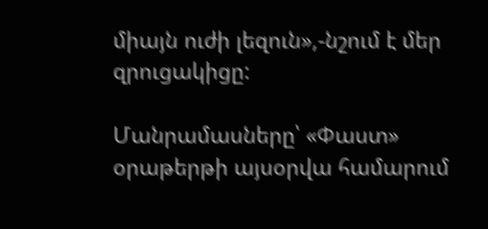միայն ուժի լեզուն»,-նշում է մեր զրուցակիցը:

Մանրամասները՝ «Փաստ» օրաթերթի այսօրվա համարում